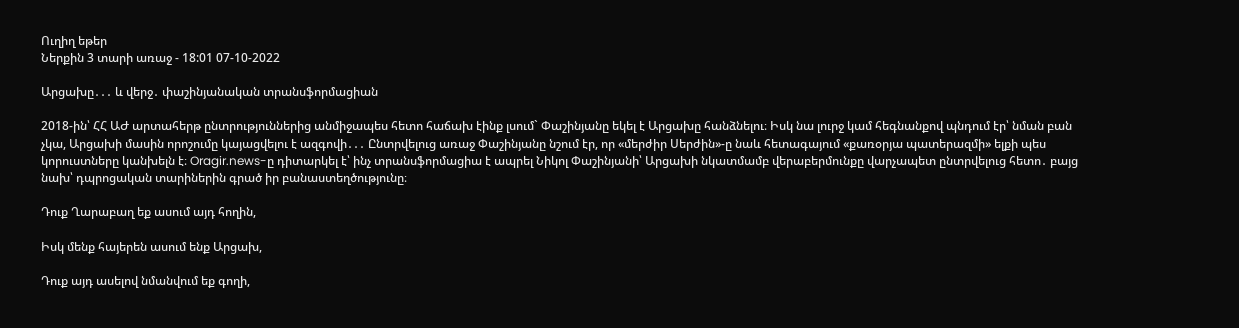Ուղիղ եթեր
Ներքին 3 տարի առաջ - 18:01 07-10-2022

Արցախը․․․ և վերջ․ փաշինյանական տրանսֆորմացիան

2018-ին՝ ՀՀ ԱԺ արտահերթ ընտրություններից անմիջապես հետո հաճախ էինք լսում` Փաշինյանը եկել է Արցախը հանձնելու։ Իսկ նա լուրջ կամ հեգնանքով պնդում էր՝ նման բան չկա, Արցախի մասին որոշումը կայացվելու է ազգովի․․․ Ընտրվելուց առաջ Փաշինյանը նշում էր, որ «մերժիր Սերժին»-ը նաև հետագայում «քառօրյա պատերազմի» ելքի պես կորուստները կանխելն է։ Oragir.news-ը դիտարկել է՝ ինչ տրանսֆորմացիա է ապրել Նիկոլ Փաշինյանի՝ Արցախի նկատմամբ վերաբերմունքը վարչապետ ընտրվելուց հետո․ բայց նախ՝ դպրոցական տարիներին գրած իր բանաստեղծությունը։

Դուք Ղարաբաղ եք ասում այդ հողին,

Իսկ մենք հայերեն ասում ենք Արցախ,

Դուք այդ ասելով նմանվում եք գողի,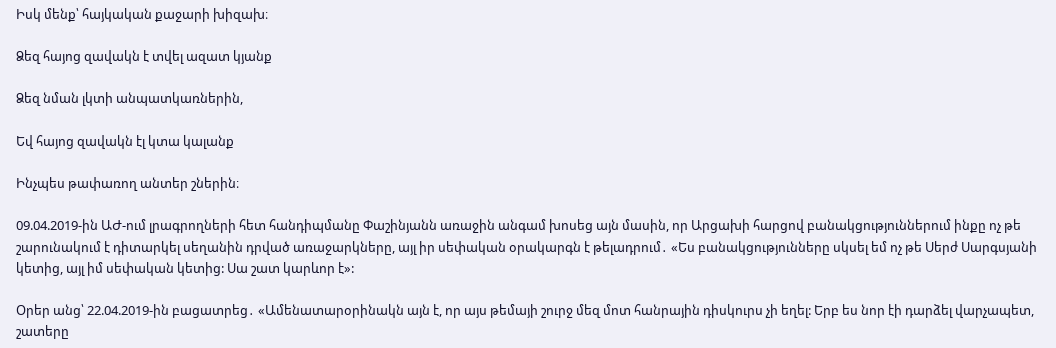Իսկ մենք՝ հայկական քաջարի խիզախ։

Ձեզ հայոց զավակն է տվել ազատ կյանք

Ձեզ նման լկտի անպատկառներին,

Եվ հայոց զավակն էլ կտա կալանք

Ինչպես թափառող անտեր շներին։

09.04.2019-ին ԱԺ-ում լրագրողների հետ հանդիպմանը Փաշինյանն առաջին անգամ խոսեց այն մասին, որ Արցախի հարցով բանակցություններում ինքը ոչ թե շարունակում է դիտարկել սեղանին դրված առաջարկները, այլ իր սեփական օրակարգն է թելադրում․ «Ես բանակցությունները սկսել եմ ոչ թե Սերժ Սարգսյանի կետից, այլ իմ սեփական կետից: Սա շատ կարևոր է»:

Օրեր անց՝ 22.04.2019-ին բացատրեց․ «Ամենատարօրինակն այն է, որ այս թեմայի շուրջ մեզ մոտ հանրային դիսկուրս չի եղել: Երբ ես նոր էի դարձել վարչապետ, շատերը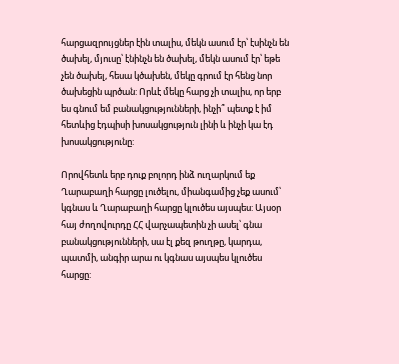հարցազրույցներ էին տալիս, մեկն ասում էր՝ էսինչն են ծախել, մյուսը՝ էնինչն են ծախել, մեկն ասում էր՝ եթե չեն ծախել, հեսա կծախեն, մեկը գրում էր հենց նոր ծախեցին պրծան: Որևէ մեկը հարց չի տալիս, որ երբ ես գնում եմ բանակցությունների, ինչի՞ պետք է իմ հետևից էդպիսի խոսակցություն լինի և ինչի կա էդ խոսակցությունը:

Որովհետև երբ դուք բոլորդ ինձ ուղարկում եք Ղարաբաղի հարցը լուծելու, միանգամից չեք ասում՝ կգնաս և Ղարաբաղի հարցը կլուծես այսպես: Այսօր հայ ժողովուրդը ՀՀ վարչապետին չի ասել՝ գնա բանակցությունների, սա էլ քեզ թուղթը, կարդա, պատմի, անգիր արա ու կգնաս այսպես կլուծես հարցը: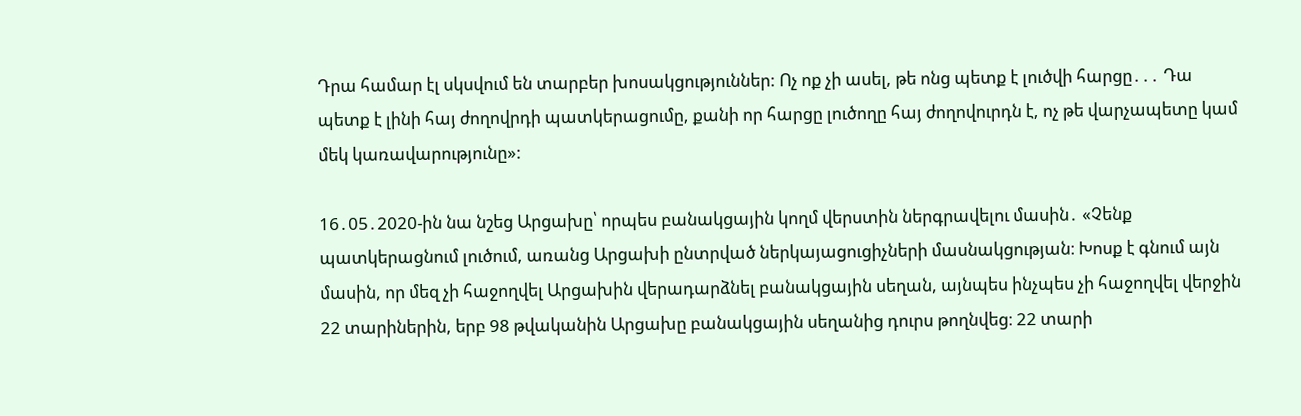Դրա համար էլ սկսվում են տարբեր խոսակցություններ: Ոչ ոք չի ասել, թե ոնց պետք է լուծվի հարցը․․․ Դա պետք է լինի հայ ժողովրդի պատկերացումը, քանի որ հարցը լուծողը հայ ժողովուրդն է, ոչ թե վարչապետը կամ մեկ կառավարությունը»:

16․05․2020-ին նա նշեց Արցախը՝ որպես բանակցային կողմ վերստին ներգրավելու մասին․ «Չենք պատկերացնում լուծում, առանց Արցախի ընտրված ներկայացուցիչների մասնակցության։ Խոսք է գնում այն մասին, որ մեզ չի հաջողվել Արցախին վերադարձնել բանակցային սեղան, այնպես ինչպես չի հաջողվել վերջին 22 տարիներին, երբ 98 թվականին Արցախը բանակցային սեղանից դուրս թողնվեց։ 22 տարի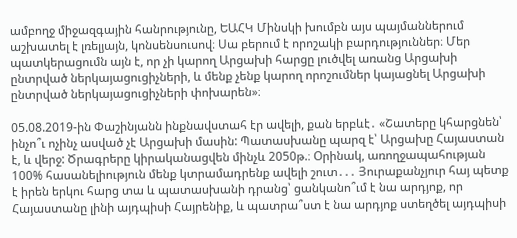ամբողջ միջազգային հանրությունը, ԵԱՀԿ Մինսկի խումբն այս պայմաններում աշխատել է լռելյայն, կոնսենսուսով։ Սա բերում է որոշակի բարդություններ։ Մեր պատկերացումն այն է, որ չի կարող Արցախի հարցը լուծվել առանց Արցախի ընտրված ներկայացուցիչների, և մենք չենք կարող որոշումներ կայացնել Արցախի ընտրված ներկայացուցիչների փոխարեն»։

05.08.2019-ին Փաշինյանն ինքնավստահ էր ավելի, քան երբևէ․ «Շատերը կհարցնեն՝ ինչո՞ւ ոչինչ ասված չէ Արցախի մասին: Պատասխանը պարզ է՝ Արցախը Հայաստան է, և վերջ: Ծրագրերը կիրականացվեն մինչև 2050թ.։ Օրինակ, առողջապահության 100% հասանելիություն մենք կտրամադրենք ավելի շուտ․․․ Յուրաքանչյուր հայ պետք է իրեն երկու հարց տա և պատասխանի դրանց՝ ցանկանո՞ւմ է նա արդյոք, որ Հայաստանը լինի այդպիսի Հայրենիք, և պատրա՞ստ է նա արդյոք ստեղծել այդպիսի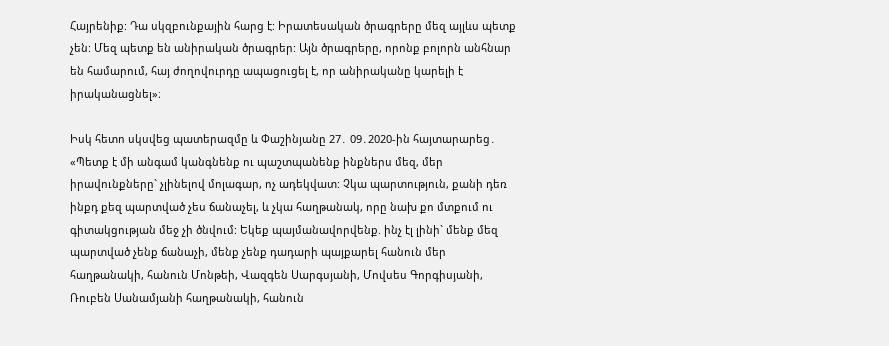Հայրենիք: Դա սկզբունքային հարց է: Իրատեսական ծրագրերը մեզ այլևս պետք չեն: Մեզ պետք են անիրական ծրագրեր: Այն ծրագրերը, որոնք բոլորն անհնար են համարում, հայ ժողովուրդը ապացուցել է, որ անիրականը կարելի է իրականացնել»։

Իսկ հետո սկսվեց պատերազմը և Փաշինյանը 27․ 09․2020-ին հայտարարեց․ «Պետք է մի անգամ կանգնենք ու պաշտպանենք ինքներս մեզ, մեր իրավունքները` չլինելով մոլագար, ոչ ադեկվատ: Չկա պարտություն, քանի դեռ ինքդ քեզ պարտված չես ճանաչել, և չկա հաղթանակ, որը նախ քո մտքում ու գիտակցության մեջ չի ծնվում: Եկեք պայմանավորվենք. ինչ էլ լինի` մենք մեզ պարտված չենք ճանաչի, մենք չենք դադարի պայքարել հանուն մեր հաղթանակի, հանուն Մոնթեի, Վազգեն Սարգսյանի, Մովսես Գորգիսյանի, Ռուբեն Սանամյանի հաղթանակի, հանուն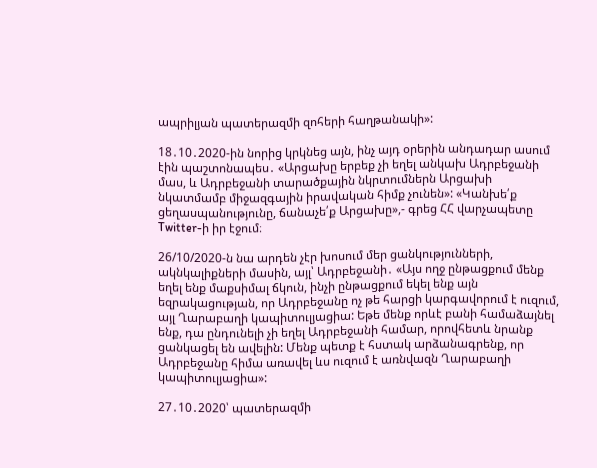ապրիլյան պատերազմի զոհերի հաղթանակի»:

18․10․2020-ին նորից կրկնեց այն, ինչ այդ օրերին անդադար ասում էին պաշտոնապես․ «Արցախը երբեք չի եղել անկախ Ադրբեջանի մաս, և Ադրբեջանի տարածքային նկրտումներն Արցախի նկատմամբ միջազգային իրավական հիմք չունեն»: «Կանխե՛ք ցեղասպանությունը, ճանաչե՛ք Արցախը»,- գրեց ՀՀ վարչապետը Twitter-ի իր էջում։

26/10/2020-ն նա արդեն չէր խոսում մեր ցանկությունների, ակնկալիքների մասին, այլ՝ Ադրբեջանի․ «Այս ողջ ընթացքում մենք եղել ենք մաքսիմալ ճկուն, ինչի ընթացքում եկել ենք այն եզրակացության, որ Ադրբեջանը ոչ թե հարցի կարգավորում է ուզում, այլ Ղարաբաղի կապիտուլյացիա: Եթե մենք որևէ բանի համաձայնել ենք, դա ընդունելի չի եղել Ադրբեջանի համար, որովհետև նրանք ցանկացել են ավելին: Մենք պետք է հստակ արձանագրենք, որ Ադրբեջանը հիմա առավել ևս ուզում է առնվազն Ղարաբաղի կապիտուլյացիա»:

27․10․2020՝ պատերազմի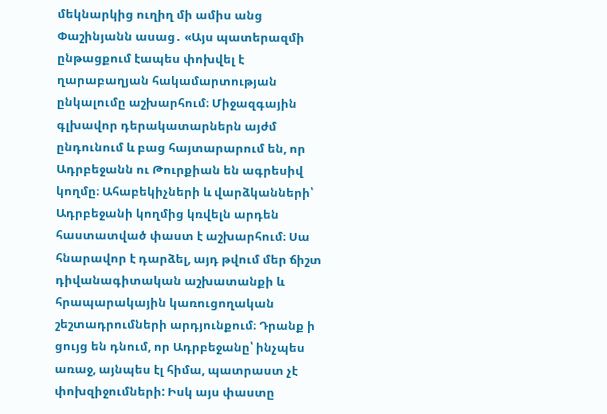մեկնարկից ուղիղ մի ամիս անց Փաշինյանն ասաց․ «Այս պատերազմի ընթացքում էապես փոխվել է ղարաբաղյան հակամարտության ընկալումը աշխարհում։ Միջազգային գլխավոր դերակատարներն այժմ ընդունում և բաց հայտարարում են, որ Ադրբեջանն ու Թուրքիան են ագրեսիվ կողմը։ Ահաբեկիչների և վարձկանների՝ Ադրբեջանի կողմից կռվելն արդեն հաստատված փաստ է աշխարհում։ Սա հնարավոր է դարձել, այդ թվում մեր ճիշտ դիվանագիտական աշխատանքի և հրապարակային կառուցողական շեշտադրումների արդյունքում։ Դրանք ի ցույց են դնում, որ Ադրբեջանը՝ ինչպես առաջ, այնպես էլ հիմա, պատրաստ չէ փոխզիջումների: Իսկ այս փաստը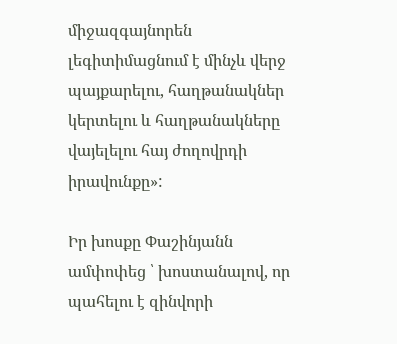միջազգայնորեն լեգիտիմացնում է մինչև վերջ պայքարելու, հաղթանակներ կերտելու և հաղթանակները վայելելու հայ ժողովրդի իրավունքը»:

Իր խոսքը Փաշինյանն ամփոփեց ՝ խոստանալով, որ պահելու է զինվորի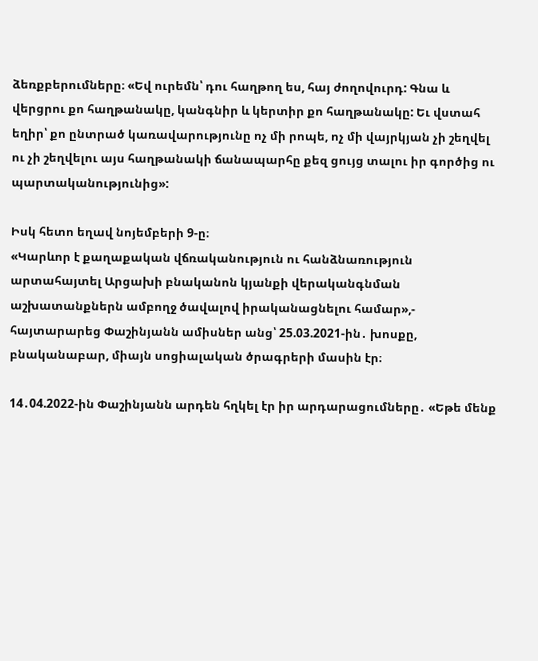ձեռքբերումները։ «Եվ ուրեմն՝ դու հաղթող ես, հայ ժողովուրդ: Գնա և վերցրու քո հաղթանակը, կանգնիր և կերտիր քո հաղթանակը: Եւ վստահ եղիր՝ քո ընտրած կառավարությունը ոչ մի րոպե, ոչ մի վայրկյան չի շեղվել ու չի շեղվելու այս հաղթանակի ճանապարհը քեզ ցույց տալու իր գործից ու պարտականությունից»:

Իսկ հետո եղավ նոյեմբերի 9-ը։
«Կարևոր է քաղաքական վճռականություն ու հանձնառություն արտահայտել Արցախի բնականոն կյանքի վերականգնման աշխատանքներն ամբողջ ծավալով իրականացնելու համար»,- հայտարարեց Փաշինյանն ամիսներ անց՝ 25.03.2021-ին․ խոսքը, բնականաբար, միայն սոցիալական ծրագրերի մասին էր։

14․04.2022-ին Փաշինյանն արդեն հղկել էր իր արդարացումները․ «Եթե մենք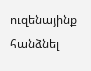ուզենայինք հանձնել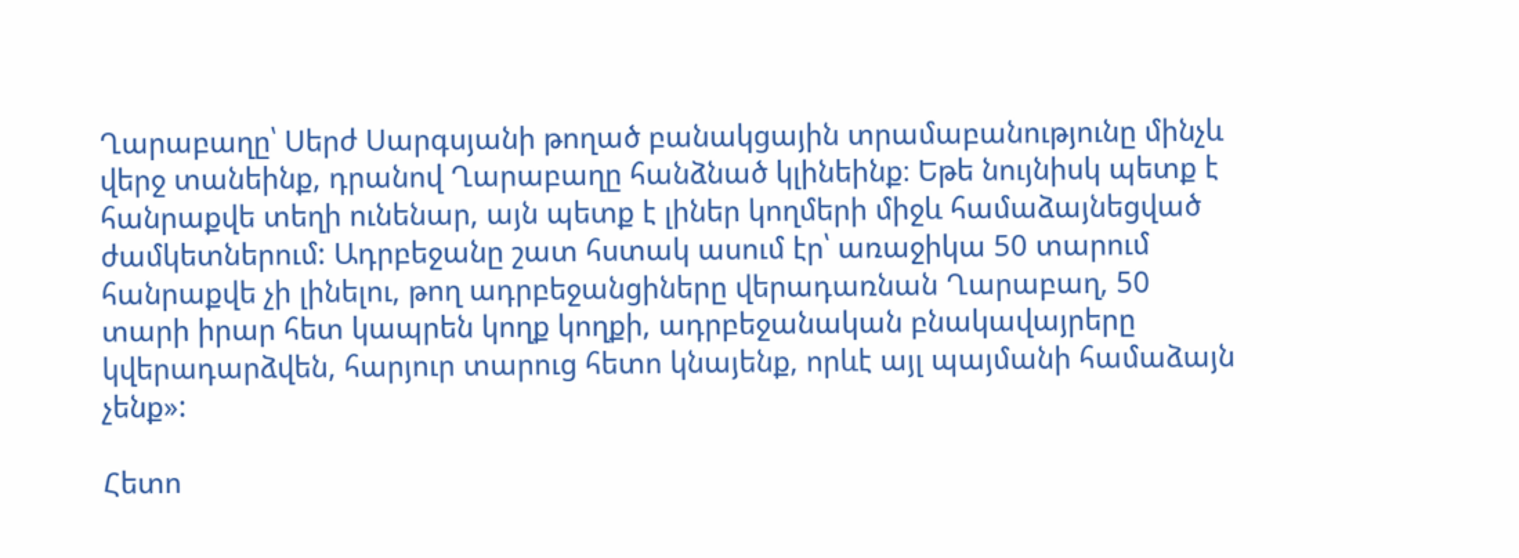Ղարաբաղը՝ Սերժ Սարգսյանի թողած բանակցային տրամաբանությունը մինչև վերջ տանեինք, դրանով Ղարաբաղը հանձնած կլինեինք։ Եթե նույնիսկ պետք է հանրաքվե տեղի ունենար, այն պետք է լիներ կողմերի միջև համաձայնեցված ժամկետներում: Ադրբեջանը շատ հստակ ասում էր՝ առաջիկա 50 տարում հանրաքվե չի լինելու, թող ադրբեջանցիները վերադառնան Ղարաբաղ, 50 տարի իրար հետ կապրեն կողք կողքի, ադրբեջանական բնակավայրերը կվերադարձվեն, հարյուր տարուց հետո կնայենք, որևէ այլ պայմանի համաձայն չենք»:

Հետո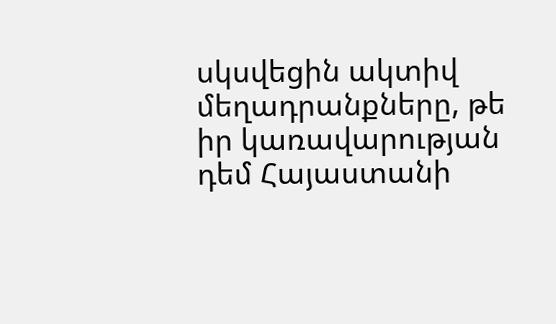սկսվեցին ակտիվ մեղադրանքները, թե իր կառավարության դեմ Հայաստանի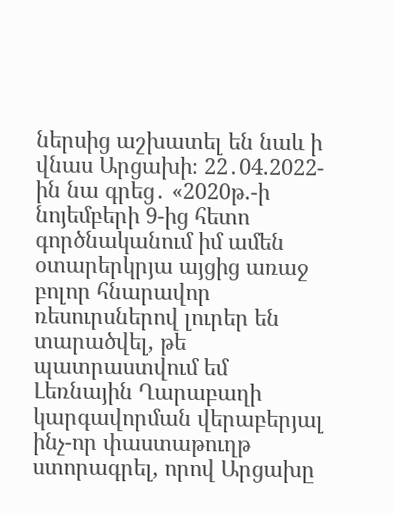ներսից աշխատել են նաև ի վնաս Արցախի։ 22․04.2022-ին նա գրեց․ «2020թ.-ի նոյեմբերի 9-ից հետո գործնականում իմ ամեն օտարերկրյա այցից առաջ բոլոր հնարավոր ռեսուրսներով լուրեր են տարածվել, թե պատրաստվում եմ Լեռնային Ղարաբաղի կարգավորման վերաբերյալ ինչ-որ փաստաթուղթ ստորագրել, որով Արցախը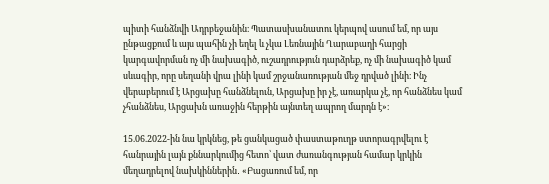պիտի հանձնվի Ադրբեջանին։ Պատասխանատու կերպով ասում եմ, որ այս ընթացքում և այս պահին չի եղել և չկա Լեռնային Ղարաբաղի հարցի կարգավորման ոչ մի նախագիծ, ուշադրություն դարձրեք, ոչ մի նախագիծ կամ սևագիր, որը սեղանի վրա լինի կամ շրջանառության մեջ դրված լինի։ Ինչ վերաբերում է Արցախը հանձնելուն, Արցախը իր չէ, առարկա չէ, որ հանձնես կամ չհանձնես, Արցախն առաջին հերթին այնտեղ ապրող մարդն է»։

15.06.2022-ին նա կրկնեց, թե ցանկացած փաստաթուղթ ստորագրվելու է հանրային լայն քննարկումից հետո՝ վատ ժառանգության համար կրկին մեղադրելով նախկիններին․ «Բացառում եմ, որ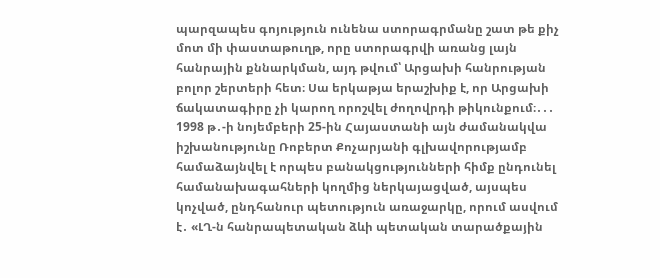պարզապես գոյություն ունենա ստորագրմանը շատ թե քիչ մոտ մի փաստաթուղթ, որը ստորագրվի առանց լայն հանրային քննարկման, այդ թվում՝ Արցախի հանրության բոլոր շերտերի հետ։ Սա երկաթյա երաշխիք է, որ Արցախի ճակատագիրը չի կարող որոշվել ժողովրդի թիկունքում։․․․ 1998 թ․-ի նոյեմբերի 25-ին Հայաստանի այն ժամանակվա իշխանությունը Ռոբերտ Քոչարյանի գլխավորությամբ համաձայնվել է որպես բանակցությունների հիմք ընդունել համանախագահների կողմից ներկայացված, այսպես կոչված, ընդհանուր պետություն առաջարկը, որում ասվում է․ «ԼՂ-ն հանրապետական ձևի պետական տարածքային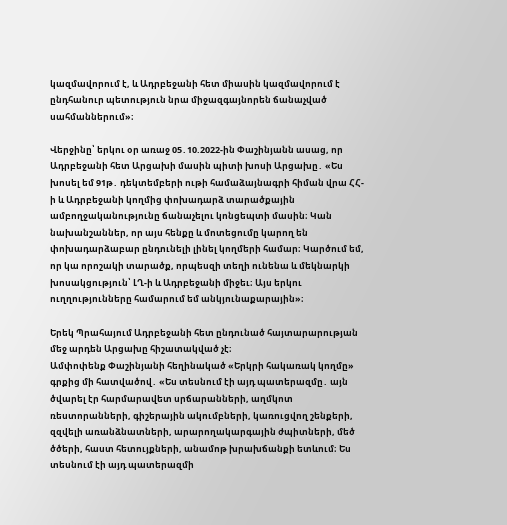կազմավորում է, և Ադրբեջանի հետ միասին կազմավորում է ընդհանուր պետություն նրա միջազգայնորեն ճանաչված սահմաններում»։

Վերջինը՝ երկու օր առաջ 05․10.2022-ին Փաշինյանն ասաց, որ Ադրբեջանի հետ Արցախի մասին պիտի խոսի Արցախը․ «Ես խոսել եմ 91թ․ դեկտեմբերի ութի համաձայնագրի հիման վրա ՀՀ-ի և Ադրբեջանի կողմից փոխադարձ տարածքային ամբողջականությունը ճանաչելու կոնցեպտի մասին։ Կան նախանշաններ, որ այս հենքը և մոտեցումը կարող են փոխադարձաբար ընդունելի լինել կողմերի համար։ Կարծում եմ, որ կա որոշակի տարածք, որպեսզի տեղի ունենա և մեկնարկի խոսակցություն՝ ԼՂ-ի և Ադրբեջանի միջեւ։ Այս երկու ուղղությունները համարում եմ անկյունաքարային»։

Երեկ Պրահայում Ադրբեջանի հետ ընդունած հայտարարության մեջ արդեն Արցախը հիշատակված չէ։
Ամփոփենք Փաշինյանի հեղինակած «Երկրի հակառակ կողմը» գրքից մի հատվածով․ «Ես տեսնում էի այդ պատերազմը․ այն ծվարել էր հարմարավետ սրճարանների, աղմկոտ ռեստորանների, գիշերային ակումբների, կառուցվող շենքերի, զզվելի առանձնատների, արարողակարգային ժպիտների, մեծ ծծերի, հաստ հետույքների, անամոթ խրախճանքի ետևում։ Ես տեսնում էի այդ պատերազմի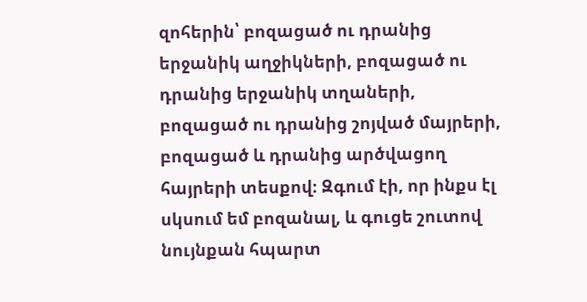զոհերին՝ բոզացած ու դրանից երջանիկ աղջիկների, բոզացած ու դրանից երջանիկ տղաների, բոզացած ու դրանից շոյված մայրերի, բոզացած և դրանից արծվացող հայրերի տեսքով։ Զգում էի, որ ինքս էլ սկսում եմ բոզանալ, և գուցե շուտով նույնքան հպարտ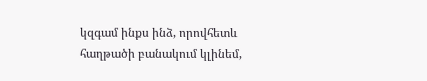կզգամ ինքս ինձ, որովհետև հաղթածի բանակում կլինեմ,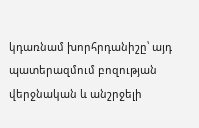կդառնամ խորհրդանիշը՝ այդ պատերազմում բոզության վերջնական և անշրջելի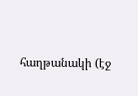հաղթանակի (էջ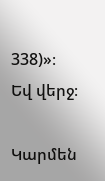338)»։
Եվ վերջ։

Կարմեն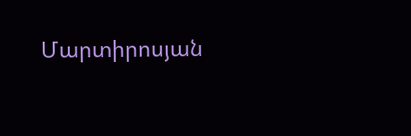Մարտիրոսյան